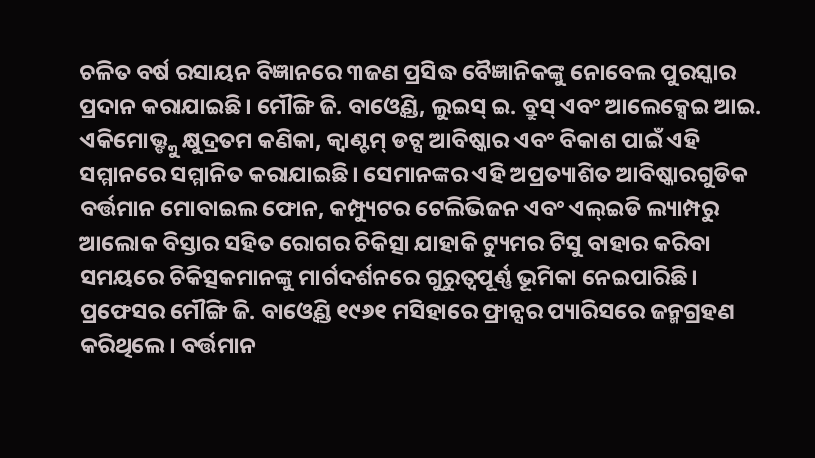ଚଳିତ ବର୍ଷ ରସାୟନ ବିଜ୍ଞାନରେ ୩ଜଣ ପ୍ରସିଦ୍ଧ ବୈଜ୍ଞାନିକଙ୍କୁ ନୋବେଲ ପୁରସ୍କାର ପ୍ରଦାନ କରାଯାଇଛି। ମୌଙ୍ଗି ଜି. ବାଓ୍ବେଣ୍ଡି, ଲୁଇସ୍ ଇ. ବ୍ରୁସ୍ ଏବଂ ଆଲେକ୍ସେଇ ଆଇ. ଏକିମୋଭ୍ଙ୍କୁ କ୍ଷୁଦ୍ରତମ କଣିକା, କ୍ୱାଣ୍ଟମ୍ ଡଟ୍ସ ଆବିଷ୍କାର ଏବଂ ବିକାଶ ପାଇଁ ଏହି ସମ୍ମାନରେ ସମ୍ମାନିତ କରାଯାଇଛି। ସେମାନଙ୍କର ଏହି ଅପ୍ରତ୍ୟାଶିତ ଆବିଷ୍କାରଗୁଡିକ ବର୍ତ୍ତମାନ ମୋବାଇଲ ଫୋନ, କମ୍ପ୍ୟୁଟର ଟେଲିଭିଜନ ଏବଂ ଏଲ୍ଇଡି ଲ୍ୟାମ୍ପରୁ ଆଲୋକ ବିସ୍ତାର ସହିତ ରୋଗର ଚିକିତ୍ସା ଯାହାକି ଟ୍ୟୁମର ଟିସୁ ବାହାର କରିବା ସମୟରେ ଚିକିତ୍ସକମାନଙ୍କୁ ମାର୍ଗଦର୍ଶନରେ ଗୁରୁତ୍ୱପୂର୍ଣ୍ଣ ଭୂମିକା ନେଇପାରିଛି। ପ୍ରଫେସର ମୌଙ୍ଗି ଜି. ବାଓ୍ବେଣ୍ଡି ୧୯୬୧ ମସିହାରେ ଫ୍ରାନ୍ସର ପ୍ୟାରିସରେ ଜନ୍ମଗ୍ରହଣ କରିଥିଲେ। ବର୍ତ୍ତମାନ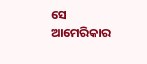ସେ ଆମେରିକାର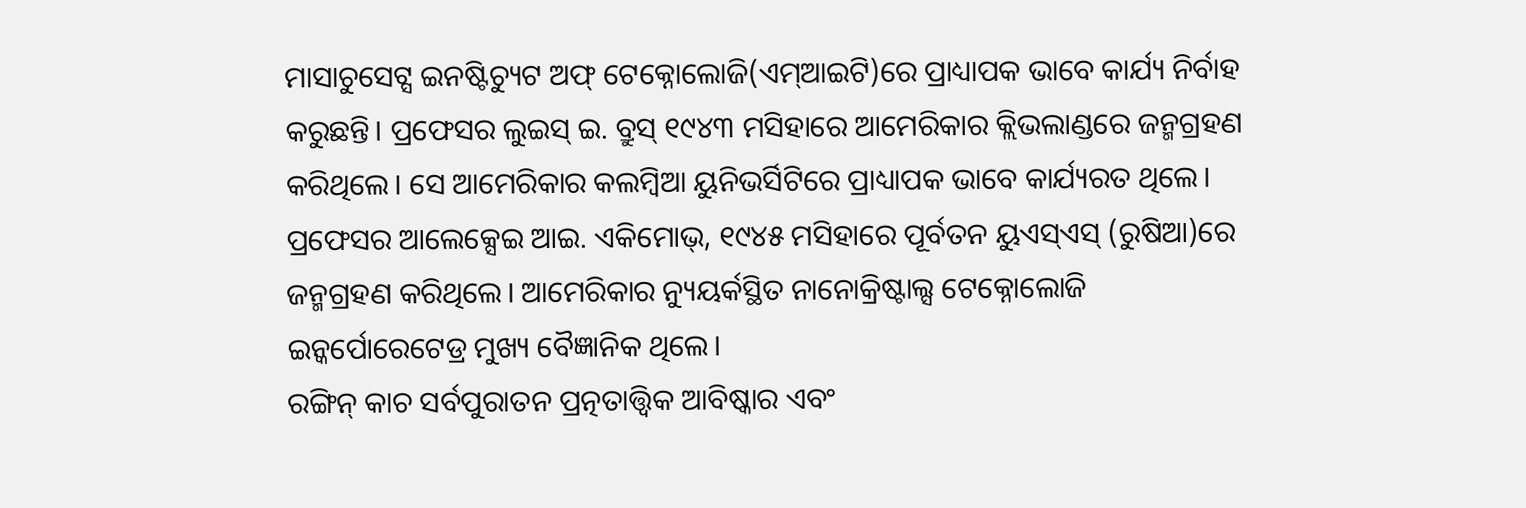ମାସାଚୁସେଟ୍ସ ଇନଷ୍ଟିଚ୍ୟୁଟ ଅଫ୍ ଟେକ୍ନୋଲୋଜି(ଏମ୍ଆଇଟି)ରେ ପ୍ରାଧ୍ୟାପକ ଭାବେ କାର୍ଯ୍ୟ ନିର୍ବାହ କରୁଛନ୍ତି। ପ୍ରଫେସର ଲୁଇସ୍ ଇ. ବ୍ରୁସ୍ ୧୯୪୩ ମସିହାରେ ଆମେରିକାର କ୍ଲିଭଲାଣ୍ଡରେ ଜନ୍ମଗ୍ରହଣ କରିଥିଲେ। ସେ ଆମେରିକାର କଲମ୍ବିଆ ୟୁନିଭର୍ସିଟିରେ ପ୍ରାଧ୍ୟାପକ ଭାବେ କାର୍ଯ୍ୟରତ ଥିଲେ। ପ୍ରଫେସର ଆଲେକ୍ସେଇ ଆଇ. ଏକିମୋଭ୍, ୧୯୪୫ ମସିହାରେ ପୂର୍ବତନ ୟୁଏସ୍ଏସ୍ (ରୁଷିଆ)ରେ ଜନ୍ମଗ୍ରହଣ କରିଥିଲେ। ଆମେରିକାର ନ୍ୟୁୟର୍କସ୍ଥିତ ନାନୋକ୍ରିଷ୍ଟାଲ୍ସ ଟେକ୍ନୋଲୋଜି ଇନ୍କର୍ପୋରେଟେଡ୍ର ମୁଖ୍ୟ ବୈଜ୍ଞାନିକ ଥିଲେ।
ରଙ୍ଗିନ୍ କାଚ ସର୍ବପୁରାତନ ପ୍ରତ୍ନତାତ୍ତ୍ୱିକ ଆବିଷ୍କାର ଏବଂ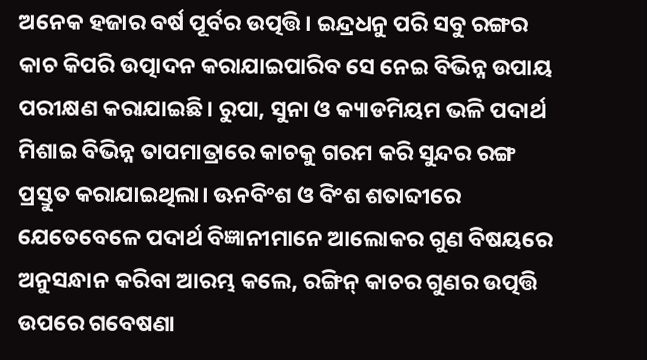ଅନେକ ହଜାର ବର୍ଷ ପୂର୍ବର ଉତ୍ପତ୍ତି। ଇନ୍ଦ୍ରଧନୁ ପରି ସବୁ ରଙ୍ଗର କାଚ କିପରି ଉତ୍ପାଦନ କରାଯାଇପାରିବ ସେ ନେଇ ବିଭିନ୍ନ ଉପାୟ ପରୀକ୍ଷଣ କରାଯାଇଛି। ରୁପା, ସୁନା ଓ କ୍ୟାଡମିୟମ ଭଳି ପଦାର୍ଥ ମିଶାଇ ବିଭିନ୍ନ ତାପମାତ୍ରାରେ କାଚକୁ ଗରମ କରି ସୁନ୍ଦର ରଙ୍ଗ ପ୍ରସ୍ତୁତ କରାଯାଇଥିଲା। ଊନବିଂଶ ଓ ବିଂଶ ଶତାବ୍ଦୀରେ ଯେତେବେଳେ ପଦାର୍ଥ ବିଜ୍ଞାନୀମାନେ ଆଲୋକର ଗୁଣ ବିଷୟରେ ଅନୁସନ୍ଧାନ କରିବା ଆରମ୍ଭ କଲେ, ରଙ୍ଗିନ୍ କାଚର ଗୁଣର ଉତ୍ପତ୍ତି ଉପରେ ଗବେଷଣା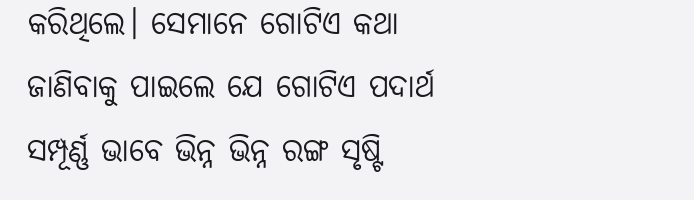କରିଥିଲେ। ସେମାନେ ଗୋଟିଏ କଥା ଜାଣିବାକୁ ପାଇଲେ ଯେ ଗୋଟିଏ ପଦାର୍ଥ ସମ୍ପୂର୍ଣ୍ଣ ଭାବେ ଭିନ୍ନ ଭିନ୍ନ ରଙ୍ଗ ସୃଷ୍ଟି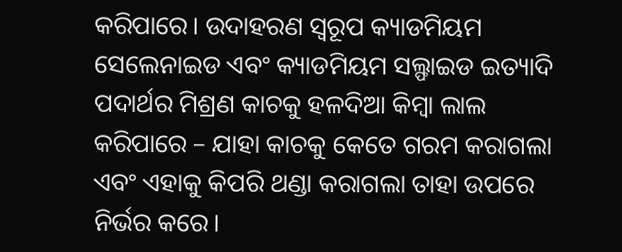କରିପାରେ। ଉଦାହରଣ ସ୍ବରୂପ କ୍ୟାଡମିୟମ ସେଲେନାଇଡ ଏବଂ କ୍ୟାଡମିୟମ ସଲ୍ଫାଇଡ ଇତ୍ୟାଦି ପଦାର୍ଥର ମିଶ୍ରଣ କାଚକୁ ହଳଦିଆ କିମ୍ବା ଲାଲ କରିପାରେ – ଯାହା କାଚକୁ କେତେ ଗରମ କରାଗଲା ଏବଂ ଏହାକୁ କିପରି ଥଣ୍ଡା କରାଗଲା ତାହା ଉପରେ ନିର୍ଭର କରେ।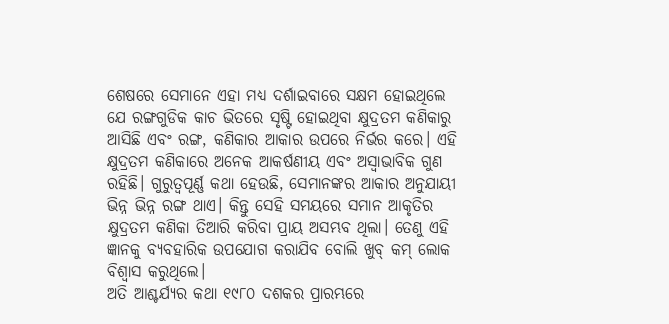ଶେଷରେ ସେମାନେ ଏହା ମଧ୍ୟ ଦର୍ଶାଇବାରେ ସକ୍ଷମ ହୋଇଥିଲେ ଯେ ରଙ୍ଗଗୁଡିକ କାଚ ଭିତରେ ସୃଷ୍ଟି ହୋଇଥିବା କ୍ଷୁଦ୍ରତମ କଣିକାରୁ ଆସିଛି ଏବଂ ରଙ୍ଗ, କଣିକାର ଆକାର ଉପରେ ନିର୍ଭର କରେ। ଏହି କ୍ଷୁଦ୍ରତମ କଣିକାରେ ଅନେକ ଆକର୍ଷଣୀୟ ଏବଂ ଅସ୍ବାଭାବିକ ଗୁଣ ରହିଛି। ଗୁରୁତ୍ୱପୂର୍ଣ୍ଣ କଥା ହେଉଛି, ସେମାନଙ୍କର ଆକାର ଅନୁଯାୟୀ ଭିନ୍ନ ଭିନ୍ନ ରଙ୍ଗ ଥାଏ। କିନ୍ତୁ ସେହି ସମୟରେ ସମାନ ଆକୃତିର କ୍ଷୁଦ୍ରତମ କଣିକା ତିଆରି କରିବା ପ୍ରାୟ ଅସମ୍ଭବ ଥିଲା। ତେଣୁ ଏହି ଜ୍ଞାନକୁ ବ୍ୟବହାରିକ ଉପଯୋଗ କରାଯିବ ବୋଲି ଖୁବ୍ କମ୍ ଲୋକ ବିଶ୍ୱାସ କରୁଥିଲେ।
ଅତି ଆଶ୍ଚର୍ଯ୍ୟର କଥା ୧୯୮୦ ଦଶକର ପ୍ରାରମ୍ଭରେ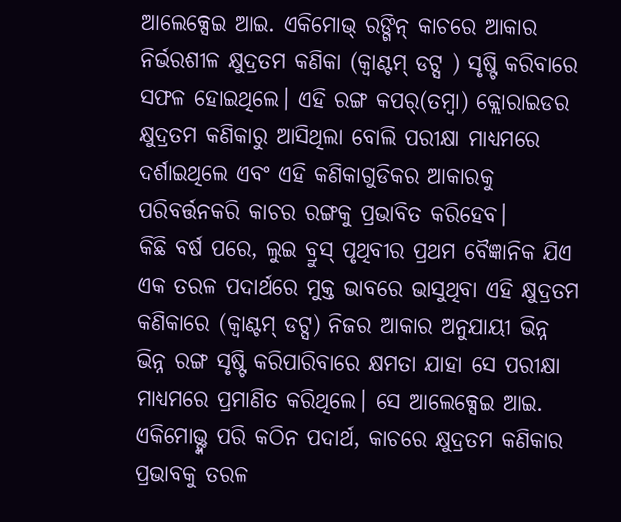ଆଲେକ୍ସେଇ ଆଇ. ଏକିମୋଭ୍ ରଙ୍ଗିନ୍ କାଚରେ ଆକାର ନିର୍ଭରଶୀଳ କ୍ଷୁଦ୍ରତମ କଣିକା (କ୍ୱାଣ୍ଟମ୍ ଡଟ୍ସ ) ସୃଷ୍ଟି କରିବାରେ ସଫଳ ହୋଇଥିଲେ। ଏହି ରଙ୍ଗ କପର୍(ତମ୍ବା) କ୍ଲୋରାଇଡର କ୍ଷୁଦ୍ରତମ କଣିକାରୁ ଆସିଥିଲା ବୋଲି ପରୀକ୍ଷା ମାଧ୍ୟମରେ ଦର୍ଶାଇଥିଲେ ଏବଂ ଏହି କଣିକାଗୁଡିକର ଆକାରକୁ ପରିବର୍ତ୍ତନକରି କାଚର ରଙ୍ଗକୁ ପ୍ରଭାବିତ କରିହେବ।
କିଛି ବର୍ଷ ପରେ, ଲୁଇ ବ୍ରୁସ୍ ପୃଥିବୀର ପ୍ରଥମ ବୈଜ୍ଞାନିକ ଯିଏ ଏକ ତରଳ ପଦାର୍ଥରେ ମୁକ୍ତ ଭାବରେ ଭାସୁଥିବା ଏହି କ୍ଷୁଦ୍ରତମ କଣିକାରେ (କ୍ୱାଣ୍ଟମ୍ ଡଟ୍ସ) ନିଜର ଆକାର ଅନୁଯାୟୀ ଭିନ୍ନ ଭିନ୍ନ ରଙ୍ଗ ସୃଷ୍ଟି କରିପାରିବାରେ କ୍ଷମତା ଯାହା ସେ ପରୀକ୍ଷା ମାଧ୍ୟମରେ ପ୍ରମାଣିତ କରିଥିଲେ। ସେ ଆଲେକ୍ସେଇ ଆଇ. ଏକିମୋଭ୍ଙ୍କ ପରି କଠିନ ପଦାର୍ଥ, କାଚରେ କ୍ଷୁଦ୍ରତମ କଣିକାର ପ୍ରଭାବକୁ ତରଳ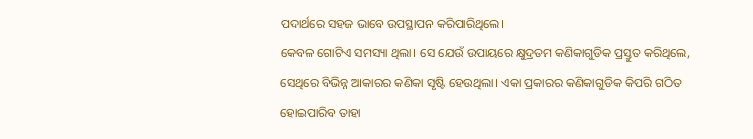ପଦାର୍ଥରେ ସହଜ ଭାବେ ଉପସ୍ଥାପନ କରିପାରିଥିଲେ।
କେବଳ ଗୋଟିଏ ସମସ୍ୟା ଥିଲା। ସେ ଯେଉଁ ଉପାୟରେ କ୍ଷୁଦ୍ରତମ କଣିକାଗୁଡିକ ପ୍ରସ୍ତୁତ କରିଥିଲେ, ସେଥିରେ ବିଭିନ୍ନ ଆକାରର କଣିକା ସୃଷ୍ଟି ହେଉଥିଲା। ଏକା ପ୍ରକାରର କଣିକାଗୁଡିକ କିପରି ଗଠିତ ହୋଇପାରିବ ତାହା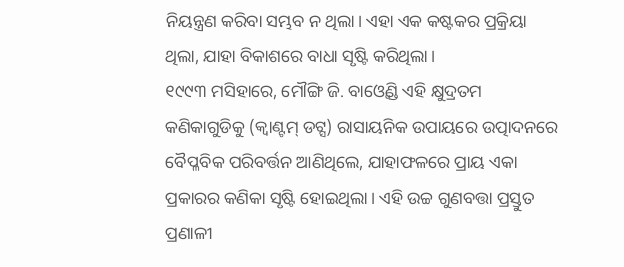ନିୟନ୍ତ୍ରଣ କରିବା ସମ୍ଭବ ନ ଥିଲା। ଏହା ଏକ କଷ୍ଟକର ପ୍ରକ୍ରିୟା ଥିଲା, ଯାହା ବିକାଶରେ ବାଧା ସୃଷ୍ଟି କରିଥିଲା।
୧୯୯୩ ମସିହାରେ, ମୌଙ୍ଗି ଜି. ବାଓ୍ବେଣ୍ଡି ଏହି କ୍ଷୁଦ୍ରତମ କଣିକାଗୁଡିକୁ (କ୍ୱାଣ୍ଟମ୍ ଡଟ୍ସ) ରାସାୟନିକ ଉପାୟରେ ଉତ୍ପାଦନରେ ବୈପ୍ଳବିକ ପରିବର୍ତ୍ତନ ଆଣିଥିଲେ, ଯାହାଫଳରେ ପ୍ରାୟ ଏକା ପ୍ରକାରର କଣିକା ସୃଷ୍ଟି ହୋଇଥିଲା। ଏହି ଉଚ୍ଚ ଗୁଣବତ୍ତା ପ୍ରସ୍ତୁତ ପ୍ରଣାଳୀ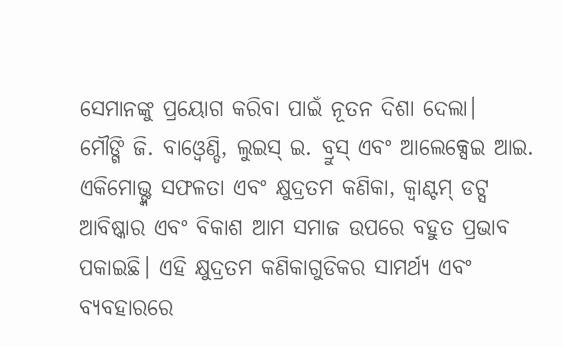ସେମାନଙ୍କୁ ପ୍ରୟୋଗ କରିବା ପାଇଁ ନୂତନ ଦିଶା ଦେଲା।
ମୌଙ୍ଗି ଜି. ବାଓ୍ବେଣ୍ଡି, ଲୁଇସ୍ ଇ. ବ୍ରୁସ୍ ଏବଂ ଆଲେକ୍ସେଇ ଆଇ. ଏକିମୋଭ୍ଙ୍କ ସଫଳତା ଏବଂ କ୍ଷୁଦ୍ରତମ କଣିକା, କ୍ୱାଣ୍ଟମ୍ ଡଟ୍ସ ଆବିଷ୍କାର ଏବଂ ବିକାଶ ଆମ ସମାଜ ଉପରେ ବହୁତ ପ୍ରଭାବ ପକାଇଛି। ଏହି କ୍ଷୁଦ୍ରତମ କଣିକାଗୁଡିକର ସାମର୍ଥ୍ୟ ଏବଂ ବ୍ୟବହାରରେ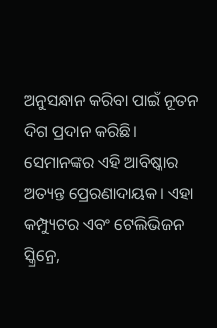ଅନୁସନ୍ଧାନ କରିବା ପାଇଁ ନୂତନ ଦିଗ ପ୍ରଦାନ କରିଛି। ସେମାନଙ୍କର ଏହି ଆବିଷ୍କାର ଅତ୍ୟନ୍ତ ପ୍ରେରଣାଦାୟକ। ଏହା କମ୍ପ୍ୟୁଟର ଏବଂ ଟେଲିଭିଜନ ସ୍କ୍ରିନ୍ରେ,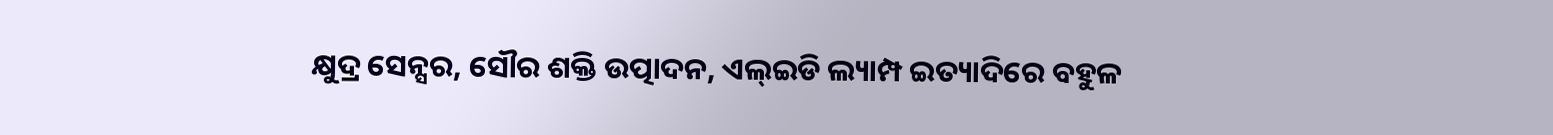କ୍ଷୁଦ୍ର ସେନ୍ସର, ସୌର ଶକ୍ତି ଉତ୍ପାଦନ, ଏଲ୍ଇଡି ଲ୍ୟାମ୍ପ ଇତ୍ୟାଦିରେ ବହୁଳ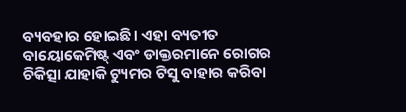ବ୍ୟବହାର ହୋଇଛି। ଏହା ବ୍ୟତୀତ ବାୟୋକେମିଷ୍ଟ୍ ଏବଂ ଡାକ୍ତରମାନେ ରୋଗର ଚିକିତ୍ସା ଯାହାକି ଟ୍ୟୁମର ଟିସୁ ବାହାର କରିବା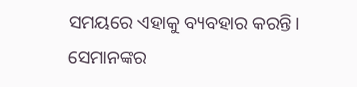ସମୟରେ ଏହାକୁ ବ୍ୟବହାର କରନ୍ତି। ସେମାନଙ୍କର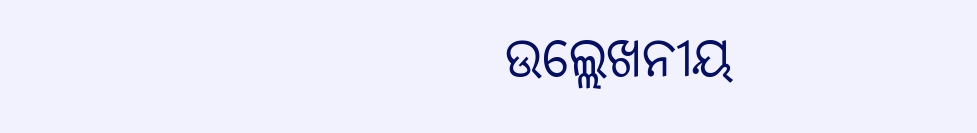ଉଲ୍ଲେଖନୀୟ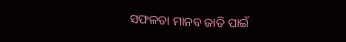ସଫଳତା ମାନବ ଜାତି ପାଇଁ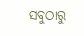ସବୁଠାରୁ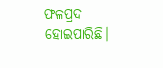ଫଳପ୍ରଦ ହୋଇପାରିଛି।